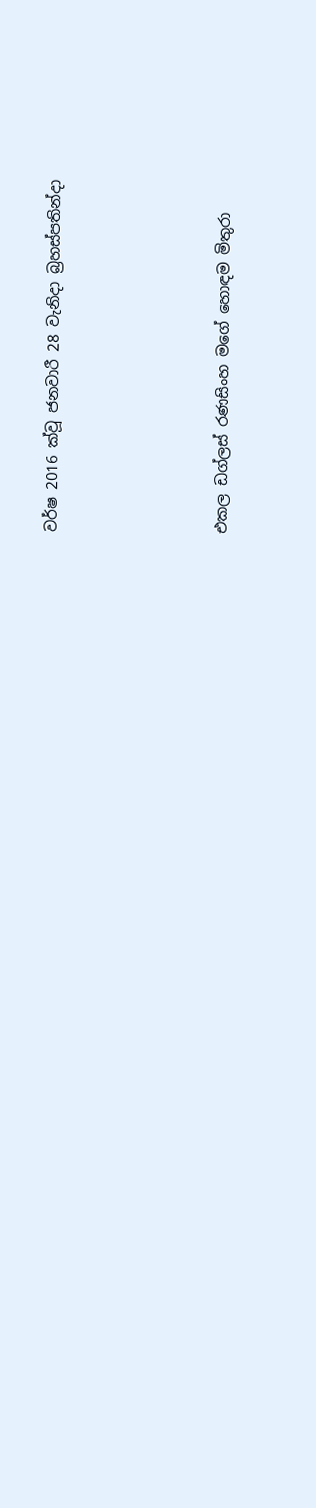වර්ෂ 2016 ක්වූ ජනවාරී 28 වැනිදා බ්‍රහස්පතින්දා




එකල ඩග්ලස් රණසිංහ මගේ හොඳම මිතුරා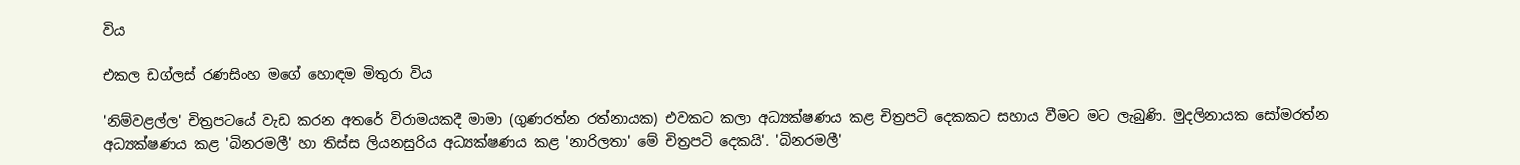විය

එකල ඩග්ලස් රණසිංහ මගේ හොඳම මිතුරා විය

'නිම්වළල්ල' චිත්‍රපටයේ වැඩ කරන අතරේ විරාමයකදී මාමා (ගුණරත්න රත්නායක) එවකට කලා අධ්‍යක්ෂණය කළ චිත්‍රපටි දෙකකට සහාය වීමට මට ලැබුණි. මුදලිනායක සෝමරත්න අධ්‍යක්ෂණය කළ 'බිනරමලී' හා තිස්ස ලියනසුරිය අධ්‍යක්ෂණය කළ 'නාරිලතා' මේ චිත්‍රපටි දෙකයි'. 'බිනරමලී'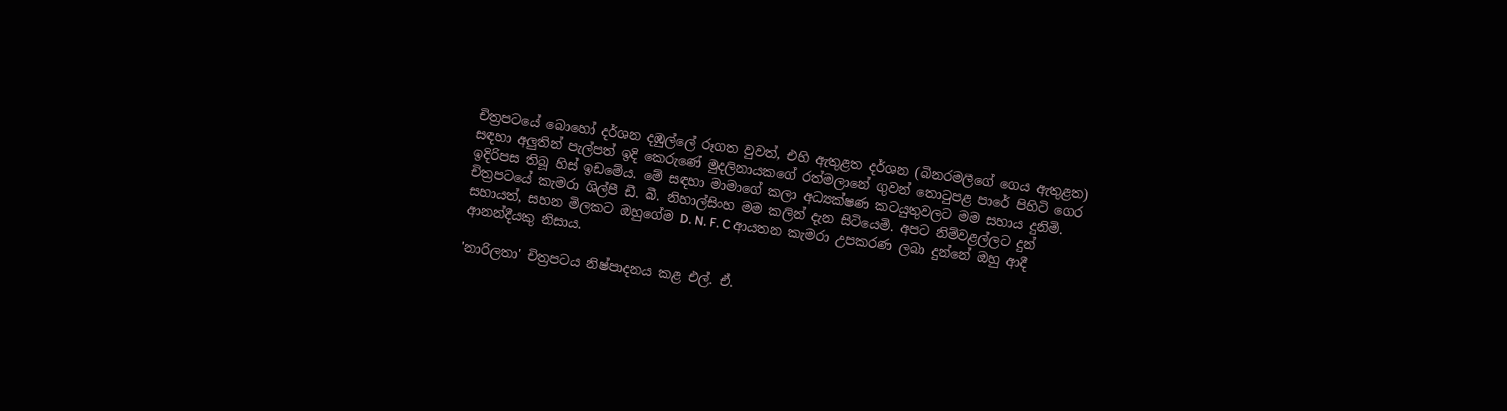චිත්‍රපටයේ බොහෝ දර්ශන දඹුල්ලේ රූගත වුවත්, එහි ඇතුළත දර්ශන (බිනරමලීගේ ගෙය ඇතුළත) සඳහා අලුතින් පැල්පත් ඉදි කෙරුණේ මුදලිනායකගේ රත්මලානේ ගුවන් තොටුපළ පාරේ පිහිටි ගෙර ඉදිරිපස තිබූ හිස් ඉඩමේය. මේ සඳහා මාමාගේ කලා අධ්‍යක්ෂණ කටයුතුවලට මම සහාය දුනිමි. චිත්‍රපටයේ කැමරා ශිල්පී ඩී. බී. නිහාල්සිංහ මම කලින් දැන සිටියෙමි. අපට නිම්වළල්ලට දුන් සහායත්, සහන මිලකට ඔහුගේම D. N. F. C ආයතන කැමරා උපකරණ ලබා දුන්නේ ඔහු ආදී ආනන්දීයකු නිසාය.

'නාරිලතා' චිත්‍රපටය නිෂ්පාදනය කළ එල්. ඒ.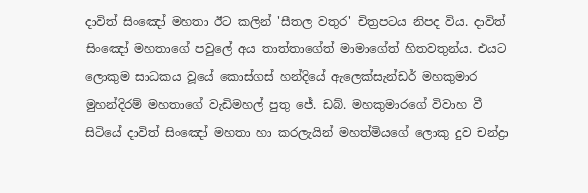දාවිත් සිංඤෝ මහතා ඊට කලින් 'සීතල වතුර' චිත්‍රපටය නිපද විය. දාවිත් සිංඤෝ මහතාගේ පවුලේ අය තාත්තාගේත් මාමාගේත් හිතවතුන්ය. එයට ලොකුම සාධකය වූයේ කොස්ගස් හන්දියේ ඇලෙක්සැන්ඩර් මහකුමාර මුහන්දිරම් මහතාගේ වැඩිමහල් පුතු ජේ. ඩබ්. මහකුමාරගේ විවාහ වී සිටියේ දාවිත් සිංඤෝ මහතා හා කරලැයින් මහත්මියගේ ලොකු දුව චන්ද්‍රා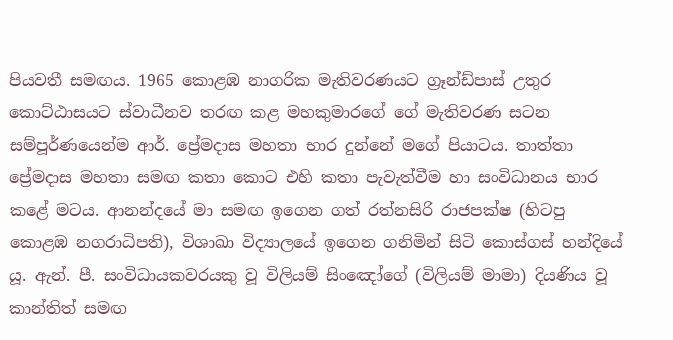පියවතී සමඟය. 1965 කොළඹ නාගරික මැතිවරණයට ග්‍රෑන්ඩ්පාස් උතුර කොට්ඨාසයට ස්වාධීනව තරඟ කළ මහකුමාරගේ ගේ මැතිවරණ සටන සම්පූර්ණයෙන්ම ආර්. ප්‍රේමදාස මහතා භාර දුන්නේ මගේ පියාටය. තාත්තා ප්‍රේමදාස මහතා සමඟ කතා කොට එහි කතා පැවැත්වීම හා සංවිධානය භාර කළේ මටය. ආනන්දයේ මා සමඟ ඉගෙන ගත් රත්නසිරි රාජපක්ෂ (හිටපු කොළඹ නගරාධිපති), විශාඛා විද්‍යාලයේ ඉගෙන ගනිමින් සිටි කොස්ගස් හන්දියේ යූ. ඇන්. පී. සංවිධායකවරයකු වූ විලියම් සිංඤෝගේ (විලියම් මාමා) දියණිය වූ කාන්තිත් සමඟ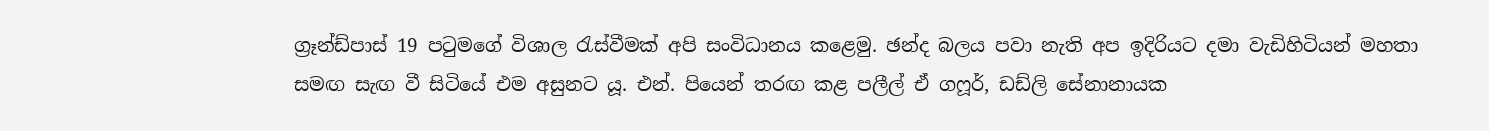ග්‍රෑන්ඩ්පාස් 19 පටුමගේ විශාල රැස්වීමක් අපි සංවිධානය කළෙමු. ඡන්ද බලය පවා නැති අප ඉදිරියට දමා වැඩිහිටියන් මහතා සමඟ සැඟ වී සිටියේ එම අසුනට යූ. එන්. පියෙන් තරඟ කළ පලීල් ඒ ගෆූර්, ඩඩ්ලි සේනානායක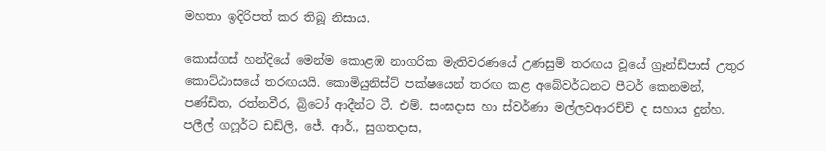මහතා ඉදිරිපත් කර තිබූ නිසාය.

කොස්ගස් හන්දියේ මෙන්ම කොළඹ නාගරික මැතිවරණයේ උණසුම් තරඟය වූයේ ග්‍රෑන්ඩ්පාස් උතුර කොට්ඨාසයේ තරඟයයි. කොමියුනිස්ට් පක්ෂයෙන් තරඟ කළ අබේවර්ධනට පීටර් කෙනමන්, පණ්ඩිත, රත්නවීර, බ්‍රිටෝ ආදීන්ට ටී. එම්. සංඝදාස හා ස්වර්ණා මල්ලවආරච්චි ද සහාය දුන්හ. පලීල් ගෆූර්ට ඩඩ්ලි, ජේ. ආර්., සුගතදාස,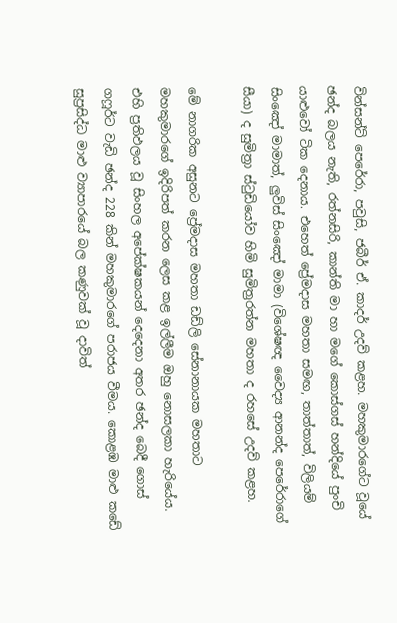වින්සන්ට් පෙරේරා, පවුසි, ජබීර් ඒ. කාදර් උදව් කළහ. මහකුමාරගේට වූයේ ඡන්ද බලය නැති, රත්නසිරි, කාන්ති මා හා මගේ කොස්ගස් හන්දියේ පුංචි යාළුවෝ ටික දෙනාය. එහෙත් ප්‍රේමදාස මහතා සමඟ, තාත්තාත්, විලියම් සිංඤෝ මාමාත්, ලුවිස් සිංඤෝ මාමා (විශේෂඥ වෛද්‍ය ආනන්ද පෙරේරාගේ සීයා) ද සුමිත්‍රා ස්ටුඩියෝව හිමි සුමිත්‍රරත්න මහතා ද රහසේ උදව් කළහ.

මේ නාගරික අසුනට ප්‍රේමදාස මහතා ඩඩ්ලි සේනානායක මහතාට මහකුමාරගේ ඉදිරිපත් කරන ලෙස කළ ඉල්ලීම ඔහු නොසලකා හැරියේය. එහි ප්‍රතිඵලය වූ සිංහල අපේක්ෂකයන් දෙදෙනා අතර ඡන්ද බෙදී ගොස් ගෆූර්ට වැඩි ඡන්ද 228 කින් මහකුමාරගේ පරාජය වීමය. කොළඹ මාළු කඩේ සුප්‍රසිද්ධ මාළු ව්‍යාපාරයේ බල කණුවක් වූ දාවිත්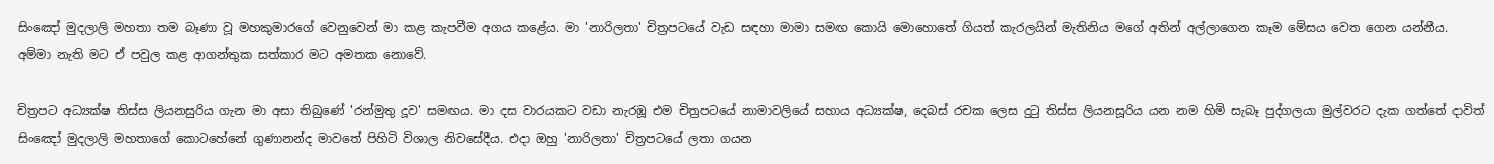සිංඤෝ මුදලාලි මහතා තම බෑණා වූ මහකුමාරගේ වෙනුවෙන් මා කළ කැපවීම අගය කළේය. මා 'නාරිලතා' චිත්‍රපටයේ වැඩ සඳහා මාමා සමඟ කොයි මොහොතේ ගියත් කැරලයින් මැතිනිය මගේ අතින් අල්ලාගෙන කෑම මේසය වෙත ගෙන යන්නීය. අම්මා නැති මට ඒ පවුල කළ ආගන්තුක සත්කාර මට අමතක නොවේ.

චිත්‍රපට අධ්‍යක්ෂ තිස්ස ලියනසුරිය ගැන මා අසා තිබුණේ 'රන්මුතු දූව' සමඟය. මා දස වාරයකට වඩා නැරඹූ එම චිත්‍රපටයේ නාමාවලියේ සහාය අධ්‍යක්ෂ, දෙබස් රචක ලෙස දුටු තිස්ස ලියනසූරිය යන නම හිමි සැබෑ පුද්ගලයා මුල්වරට දැක ගත්තේ දාවිත් සිංඤෝ මුදලාලි මහතාගේ කොටහේනේ ගුණානන්ද මාවතේ පිහිටි විශාල නිවසේදීය. එදා ඔහු 'නාරිලතා' චිත්‍රපටයේ ලතා ගයන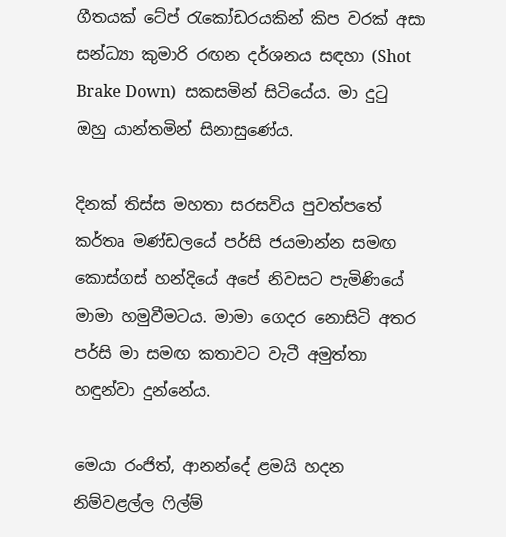ගීතයක් ටේප් රැකෝඩරයකින් කිප වරක් අසා සන්ධ්‍යා කුමාරි රඟන දර්ශනය සඳහා (Shot Brake Down)  සකසමින් සිටියේය. මා දුටු ඔහු යාන්තමින් සිනාසුණේය.

දිනක් තිස්ස මහතා සරසවිය පුවත්පතේ කර්තෘ මණ්ඩලයේ පර්සි ජයමාන්න සමඟ කොස්ගස් හන්දියේ අපේ නිවසට පැමිණියේ මාමා හමුවීමටය. මාමා ගෙදර නොසිටි අතර පර්සි මා සමඟ කතාවට වැටී අමුත්තා හඳුන්වා දුන්නේය.

මෙයා රංජිත්, ආනන්දේ ළමයි හදන නිම්වළල්ල ෆිල්ම්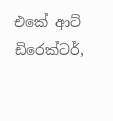එකේ ආට් ඩිරෙක්ටර්,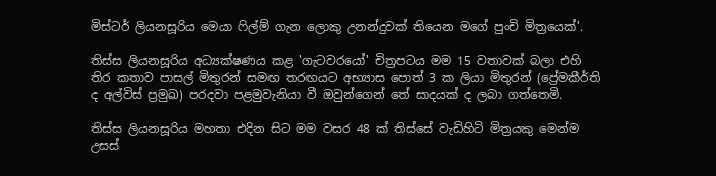මිස්ටර් ලියනසූරිය මෙයා ෆිල්ම් ගැන ලොකු උනන්දුවක් තියෙන මගේ පුංචි මිත්‍රයෙක්'.

තිස්ස ලියනසූරිය අධ්‍යක්ෂණය කළ 'ගැටවරයෝ' චිත්‍රපටය මම 15 වතාවක් බලා එහි තිර කතාව පාසල් මිතුරන් සමඟ තරඟයට අභ්‍යාස පොත් 3 ක ලියා මිතුරන් (ප්‍රේමකීර්ති ද අල්විස් ප්‍රමුඛ) පරදවා පළමුවැනියා වී ඔවුන්ගෙන් තේ සාදයක් ද ලබා ගත්තෙමි.

තිස්ස ලියනසූරිය මහතා එදින සිට මම වසර 48 ක් තිස්සේ වැඩිහිටි මිත්‍රයකු මෙන්ම උසස්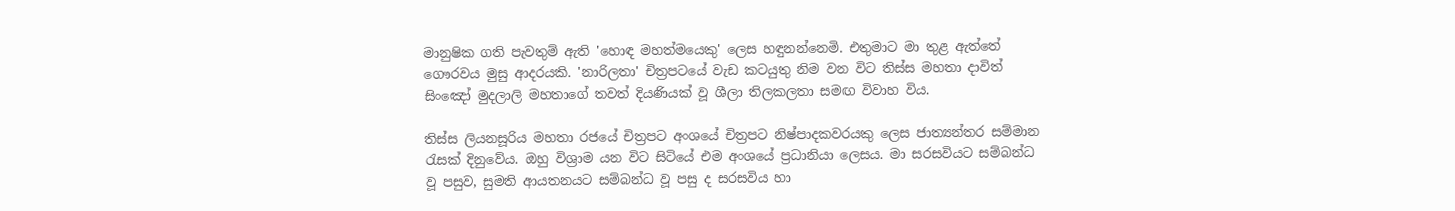මානුෂික ගති පැවතුම් ඇති 'හොඳ මහත්මයෙකු' ලෙස හඳුනන්නෙමි. එතුමාට මා තුළ ඇත්තේ ගෞරවය මුසු ආදරයකි. 'නාරිලතා' චිත්‍රපටයේ වැඩ කටයුතු නිම වන විට තිස්ස මහතා දාවිත් සිංඤෝ මුදලාලි මහතාගේ තවත් දියණියක් වූ ශීලා තිලකලතා සමඟ විවාහ විය.

තිස්ස ලියනසූරිය මහතා රජයේ චිත්‍රපට අංශයේ චිත්‍රපට නිෂ්පාදකවරයකු ලෙස ජාත්‍යන්තර සම්මාන රැසක් දිනුවේය. ඔහු විශ්‍රාම යන විට සිටියේ එම අංශයේ ප්‍රධානියා ලෙසය. මා සරසවියට සම්බන්ධ වූ පසුව, සුමති ආයතනයට සම්බන්ධ වූ පසු ද සරසවිය හා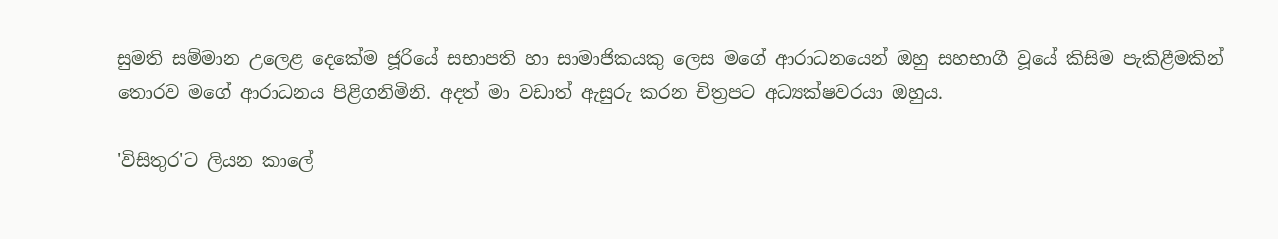සුමති සම්මාන උලෙළ දෙකේම ජූරියේ සභාපති හා සාමාජිකයකු ලෙස මගේ ආරාධනයෙන් ඔහු සහභාගී වූයේ කිසිම පැකිළීමකින් තොරව මගේ ආරාධනය පිළිගනිමිනි. අදත් මා වඩාත් ඇසුරු කරන චිත්‍රපට අධ්‍යක්ෂවරයා ඔහුය.

'විසිතුර'ට ලියන කාලේ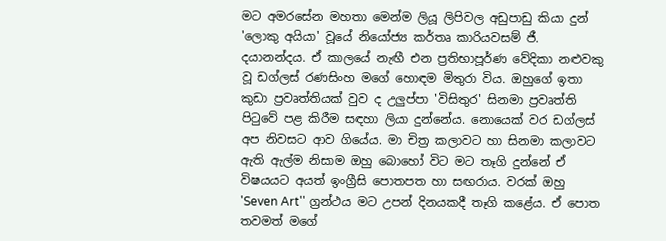මට අමරසේන මහතා මෙන්ම ලියූ ලිපිවල අඩුපාඩු කියා දුන් 'ලොකු අයියා' වූයේ නියෝජ්‍ය කර්තෘ කාරියවසම් ජී. දයානන්දය. ඒ කාලයේ නැඟී එන ප්‍රතිභාපූර්ණ වේදිකා නළුවකු වූ ඩග්ලස් රණසිංහ මගේ හොඳම මිතුරා විය. ඔහුගේ ඉතා කුඩා ප්‍රවෘත්තියක් වුව ද උලුප්පා 'විසිතුර' සිනමා ප්‍රවෘත්ති පිටුවේ පළ කිරීම සඳහා ලියා දුන්නේය. නොයෙක් වර ඩග්ලස් අප නිවසට ආව ගියේය. මා චිත්‍ර කලාවට හා සිනමා කලාවට ඇති ඇල්ම නිසාම ඔහු බොහෝ විට මට තෑගි දුන්නේ ඒ විෂයයට අයත් ඉංග්‍රීසි පොතපත හා සඟරාය. වරක් ඔහු 'Seven Art'' ග්‍රන්ථය මට උපන් දිනයකදී තෑගි කළේය. ඒ පොත තවමත් මගේ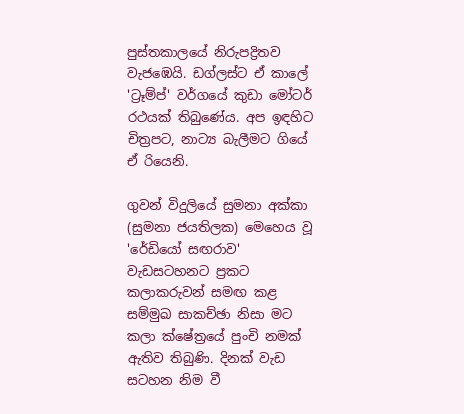පුස්තකාලයේ නිරුපද්‍රිතව වැජඹෙයි. ඩග්ලස්ට ඒ කාලේ 'ට්‍රෑම්ප්' වර්ගයේ කුඩා මෝටර් රථයක් තිබුණේය. අප ඉඳහිට චිත්‍රපට, නාට්‍ය බැලීමට ගියේ ඒ රියෙනි.

ගුවන් විදුලියේ සුමනා අක්කා (සුමනා ජයතිලක) මෙහෙය වූ 'රේඩියෝ සඟරාව' වැඩසටහනට ප්‍රකට කලාකරුවන් සමඟ කළ සම්මුඛ සාකච්ඡා නිසා මට කලා ක්ෂේත්‍රයේ පුංචි නමක් ඇතිව තිබුණි. දිනක් වැඩ සටහන නිම වී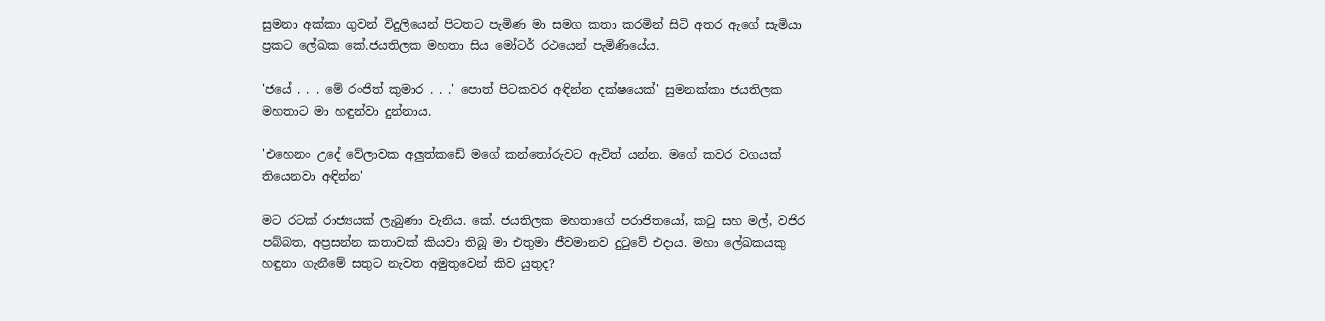සුමනා අක්කා ගුවන් විදුලියෙන් පිටතට පැමිණ මා සමග කතා කරමින් සිටි අතර ඇගේ සැමියා ප්‍රකට ලේඛක කේ.ජයතිලක මහතා සිය මෝටර් රථයෙන් පැමිණියේය.

'ජයේ . . . මේ රංජිත් කුමාර . . .' පොත් පිටකවර අඳින්න දක්ෂයෙක්' සුමනක්කා ජයතිලක මහතාට මා හඳුන්වා දුන්නාය.

'එහෙනං උදේ වේලාවක අලුත්කඩේ මගේ කන්තෝරුවට ඇවිත් යන්න. මගේ කවර වගයක් තියෙනවා අඳින්න'

මට රටක් රාජ්‍යයක් ලැබුණා වැනිය. කේ. ජයතිලක මහතාගේ පරාජිතයෝ, කටු සහ මල්, වජිර පබ්බත, අප්‍රසන්න කතාවක් කියවා තිබූ මා එතුමා ජීවමානව දුටුවේ එදාය. මහා ලේඛකයකු හඳුනා ගැනීමේ සතුට නැවත අමුතුවෙන් කිව යුතුද?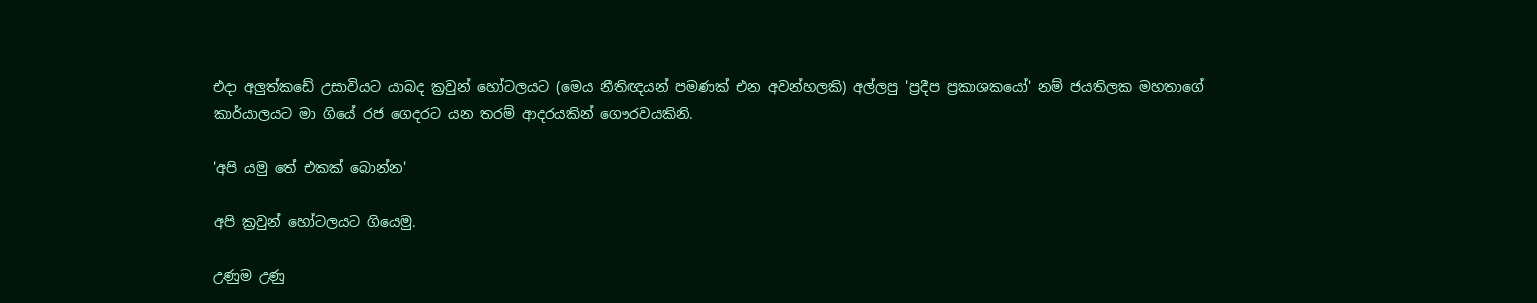එදා අලුත්කඩේ උසාවියට යාබද ක්‍රවුන් හෝටලයට (මෙය නීතිඥයන් පමණක් එන අවන්හලකි) අල්ලපු 'ප්‍රදීප ප්‍රකාශකයෝ' නම් ජයතිලක මහතාගේ කාර්යාලයට මා ගියේ රජ ගෙදරට යන තරම් ආදරයකින් ගෞරවයකිනි.

'අපි යමු තේ එකක් බොන්න'

අපි ක්‍රවුන් හෝටලයට ගියෙමු.

උණුම උණු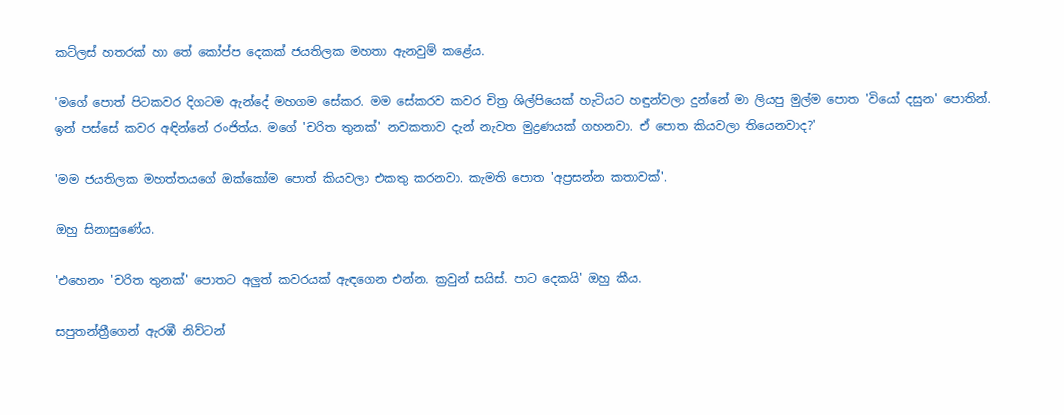කට්ලස් හතරක් හා තේ කෝප්ප දෙකක් ජයතිලක මහතා ඇනවුම් කළේය.

'මගේ පොත් පිටකවර දිගටම ඇන්දේ මහගම සේකර. මම සේකරව කවර චිත්‍ර ශිල්පියෙක් හැටියට හඳුන්වලා දුන්නේ මා ලියපු මුල්ම පොත 'වියෝ දසුන' පොතින්. ඉන් පස්සේ කවර අඳින්නේ රංජිත්ය. මගේ 'චරිත තුනක්' නවකතාව දැන් නැවත මුද්‍රණයක් ගහනවා. ඒ පොත කියවලා තියෙනවාද?'

'මම ජයතිලක මහත්තයගේ ඔක්කෝම පොත් කියවලා එකතු කරනවා. කැමති පොත 'අප්‍රසන්න කතාවක්'.

ඔහු සිනාසුණේය.

'එහෙනං 'චරිත තුනක්' පොතට අලුත් කවරයක් ඇඳගෙන එන්න. ක්‍රවුන් සයිස්. පාට දෙකයි' ඔහු කීය.

සපුතන්ත්‍රීගෙන් ඇරඹී නිව්ටන්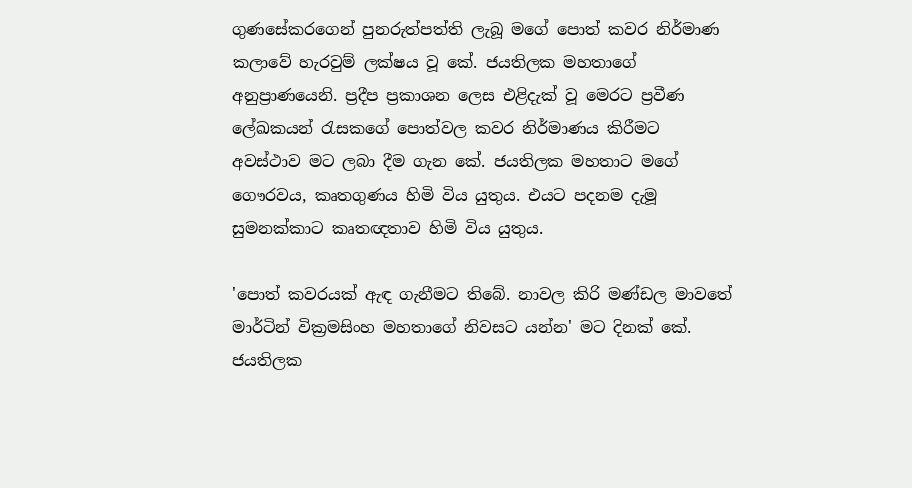ගුණසේකරගෙන් පුනරුත්පත්ති ලැබූ මගේ පොත් කවර නිර්මාණ කලාවේ හැරවුම් ලක්ෂය වූ කේ. ජයතිලක මහතාගේ අනුප්‍රාණයෙනි. ප්‍රදීප ප්‍රකාශන ලෙස එළිදැක් වූ මෙරට ප්‍රවීණ ලේඛකයන් රැසකගේ පොත්වල කවර නිර්මාණය කිරීමට අවස්ථාව මට ලබා දීම ගැන කේ. ජයතිලක මහතාට මගේ ගෞරවය, කෘතගුණය හිමි විය යුතුය. එයට පදනම දැමූ සුමනක්කාට කෘතඥතාව හිමි විය යුතුය.

'පොත් කවරයක් ඇඳ ගැනීමට තිබේ. නාවල කිරි මණ්ඩල මාවතේ මාර්ටින් වික්‍රමසිංහ මහතාගේ නිවසට යන්න' මට දිනක් කේ. ජයතිලක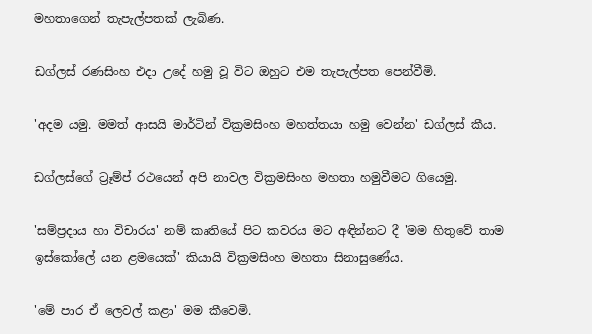මහතාගෙන් තැපැල්පතක් ලැබිණ.

ඩග්ලස් රණසිංහ එදා උදේ හමු වූ විට ඔහුට එම තැපැල්පත පෙන්වීමි.

'අදම යමු. මමත් ආසයි මාර්ටින් වික්‍රමසිංහ මහත්තයා හමු වෙන්න' ඩග්ලස් කීය.

ඩග්ලස්ගේ ට්‍රෑම්ප් රථයෙන් අපි නාවල වික්‍රමසිංහ මහතා හමුවීමට ගියෙමු.

'සම්ප්‍රදාය හා විචාරය' නම් කෘතියේ පිට කවරය මට අඳින්නට දී 'මම හිතුවේ තාම ඉස්කෝලේ යන ළමයෙක්' කියායි වික්‍රමසිංහ මහතා සිනාසුණේය.

'මේ පාර ඒ ලෙවල් කළා' මම කීවෙමි.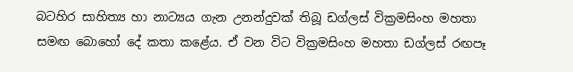බටහිර සාහිත්‍ය හා නාට්‍යය ගැන උනන්දුවක් තිබූ ඩග්ලස් වික්‍රමසිංහ මහතා සමඟ බොහෝ දේ කතා කළේය. ඒ වන විට වික්‍රමසිංහ මහතා ඩග්ලස් රඟපෑ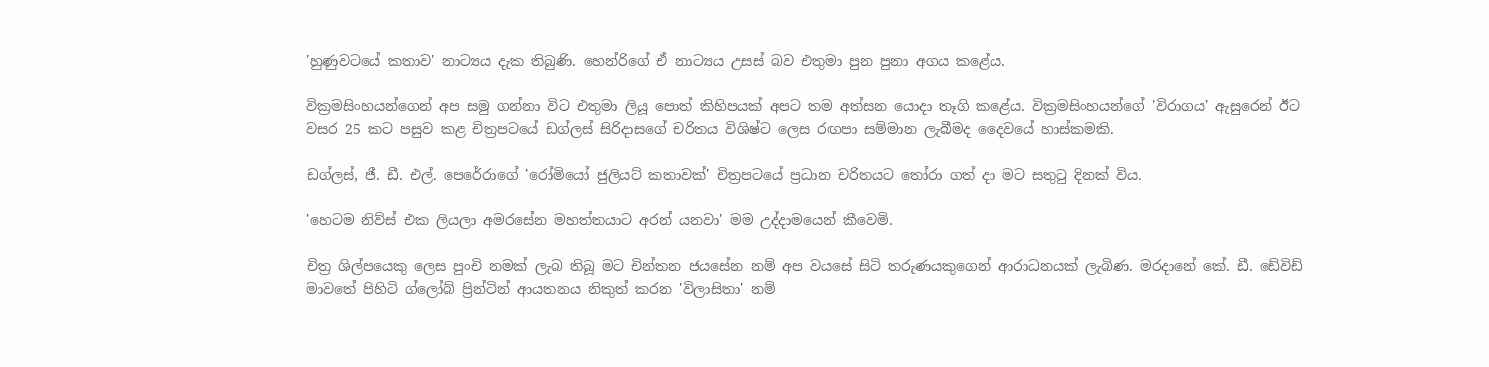'හුණුවටයේ කතාව' නාට්‍යය දැක තිබුණි. හෙන්රිගේ ඒ නාට්‍යය උසස් බව එතුමා පුන පුනා අගය කළේය.

වික්‍රමසිංහයන්ගෙන් අප සමු ගන්නා විට එතුමා ලියූ පොත් කිහිපයක් අපට තම අත්සන යොදා තෑගි කළේය. වික්‍රමසිංහයන්ගේ 'විරාගය' ඇසුරෙන් ඊට වසර 25 කට පසුව කළ චිත්‍රපටයේ ඩග්ලස් සිරිදාසගේ චරිතය විශිෂ්ට ලෙස රඟපා සම්මාන ලැබීමද දෛවයේ හාස්කමකි.

ඩග්ලස්, ජී. ඩී. එල්. පෙරේරාගේ 'රෝමියෝ ජුලියට් කතාවක්' චිත්‍රපටයේ ප්‍රධාන චරිතයට තෝරා ගත් දා මට සතුටු දිනක් විය.

'හෙටම නිව්ස් එක ලියලා අමරසේන මහත්තයාට අරන් යනවා' මම උද්දාමයෙන් කීවෙමි.

චිත්‍ර ශිල්පයෙකු ලෙස පුංචි නමක් ලැබ තිබූ මට චින්තන ජයසේන නම් අප වයසේ සිටි තරුණයකුගෙන් ආරාධනයක් ලැබිණ. මරදානේ කේ. ඩී. ඩේවිඩ් මාවතේ පිහිටි ග්ලෝබ් ප්‍රින්ටින් ආයතනය නිකුත් කරන 'විලාසිතා' නම්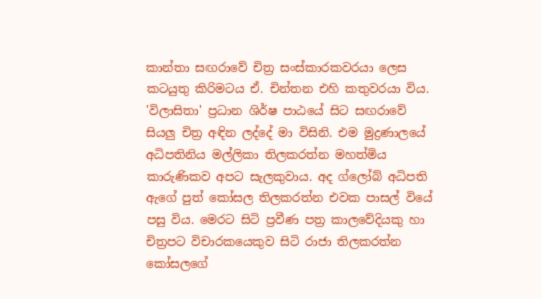කාන්තා සඟරාවේ චිත්‍ර සංස්කාරකවරයා ලෙස කටයුතු කිරිමටය ඒ. චින්තන එහි කතුවරයා විය. 'විලාසිතා' ප්‍රධාන ශිර්ෂ පාඨයේ සිට සඟරාවේ සියලු චිත්‍ර අඳින ලද්දේ මා විසිනි. එම මුද්‍රණාලයේ අධිපතිනිය මල්ලිකා තිලකරත්න මහත්මිය කාරුණිකව අපට සැලකුවාය. අද ග්ලෝබ් අධිපති ඇගේ පුත් කෝසල තිලකරත්න එවක පාසල් වියේ පසු විය. මෙරට සිටි ප්‍රවීණ පත්‍ර කාලවේදියකු හා චිත්‍රපට විචාරකයෙකුව සිටි රාජා තිලකරත්න කෝසලගේ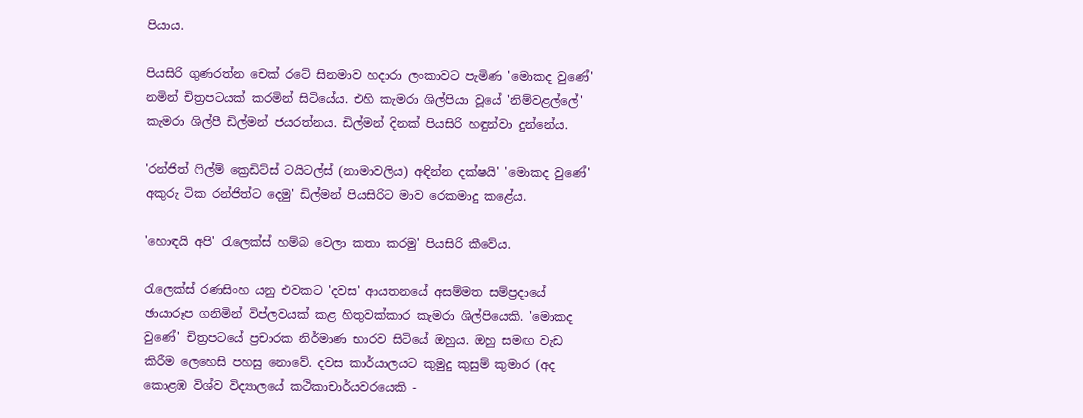පියාය.

පියසිරි ගුණරත්න චෙක් රටේ සිනමාව හදාරා ලංකාවට පැමිණ 'මොකද වුණේ' නමින් චිත්‍රපටයක් කරමින් සිටියේය. එහි කැමරා ශිල්පියා වූයේ 'නිම්වළල්ලේ' කැමරා ශිල්පී ඩිල්මන් ජයරත්නය. ඩිල්මන් දිනක් පියසිරි හඳුන්වා දුන්නේය.

'රන්ජිත් ෆිල්ම් ක්‍රෙඩිට්ස් ටයිටල්ස් (නාමාවලිය) අඳින්න දක්ෂයි' 'මොකද වුණේ' අකුරු ටික රන්ජිත්ට දෙමු' ඩිල්මන් පියසිරිට මාව රෙකමාදු කළේය.

'හොඳයි අපි' රැලෙක්ස් හම්බ වෙලා කතා කරමු' පියසිරි කීවේය.

රැලෙක්ස් රණසිංහ යනු එවකට 'දවස' ආයතනයේ අසම්මත සම්ප්‍රදායේ ඡායාරූප ගනිමින් විප්ලවයක් කළ හිතුවක්කාර කැමරා ශිල්පියෙකි. 'මොකද වුණේ' චිත්‍රපටයේ ප්‍රචාරක නිර්මාණ භාරව සිටියේ ඔහුය. ඔහු සමඟ වැඩ කිරීම ලෙහෙසි පහසු නොවේ. දවස කාර්යාලයට කුමුදු කුසුම් කුමාර (අද කොළඹ විශ්ව විද්‍යාලයේ කථිකාචාර්යවරයෙකි -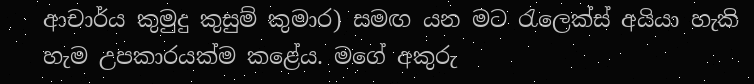ආචාර්ය කුමුදු කුසුම් කුමාර) සමඟ යන මට රැලෙක්ස් අයියා හැකි හැම උපකාරයක්ම කළේය. මගේ අකුරු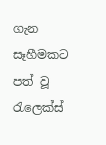ගැන සෑහීමකට පත් වූ රැලෙක්ස්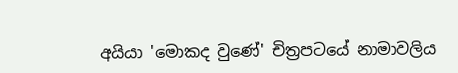අයියා 'මොකද වුණේ' චිත්‍රපටයේ නාමාවලිය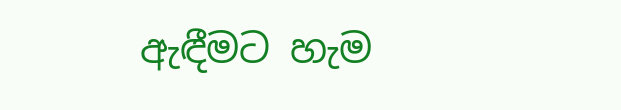ඇඳීමට හැම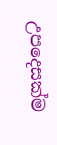උපදෙසක්ම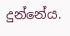දුන්නේය.